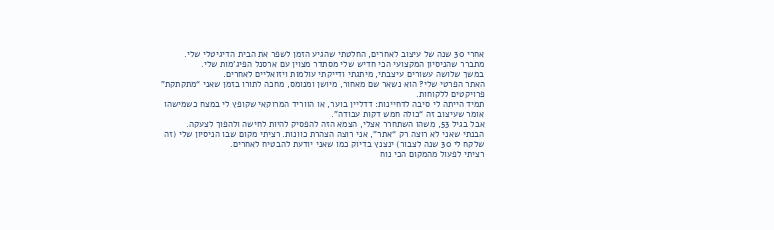אחרי 30 שנה של עיצוב לאחרים, החלטתי שהגיע הזמן לשפר את הבית הדיגיטלי שלי.
מתברר שהניסיון המקצועי הכי חדיש שלי מסתדר מצוין עם ארסנל הפיג’מות שלי.
במשך שלושה עשורים עיצבתי, מיתגתי ודייקתי עולמות ויזואליים לאחרים.
האתר הפרטי שלי? הוא נשאר שם מאחור, מיושן ומנומס, מחכה לתורו בזמן שאני “מתקתקת” פרויקטים ללקוחות.
תמיד הייתה לי סיבה לדחיינות: דדליין בוער, או הווריד המרוקאי שקופץ לי במצח כשמישהו אומר שעיצוב זה “כולה חמש דקות עבודה”.
אבל בגיל 53, משהו השתחרר אצלי, הצמא הזה להפסיק להיות לחישה ולהפוך לצעקה.
הבנתי שאני לא רוצה רק “אתר”, אני רוצה הצהרת כוונות. רציתי מקום שבו הניסיון שלי (זה שלקח לי 30 שנה לצבור) ינצנץ בדיוק כמו שאני יודעת להבטיח לאחרים.
רציתי לפעול מהמקום הכי נוח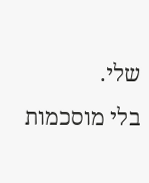שלי.
בלי מוסכמות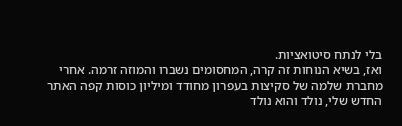בלי לנתח סיטואציות.
ואז, בשיא הנוחות זה קרה, המחסומים נשברו והמוזה זרמה. אחרי מחברת שלמה של סקיצות בעפרון מחודד ומיליון כוסות קפה האתר החדש שלי, נולד והוא נולד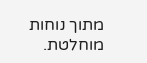מתוך נוחות מוחלטת.